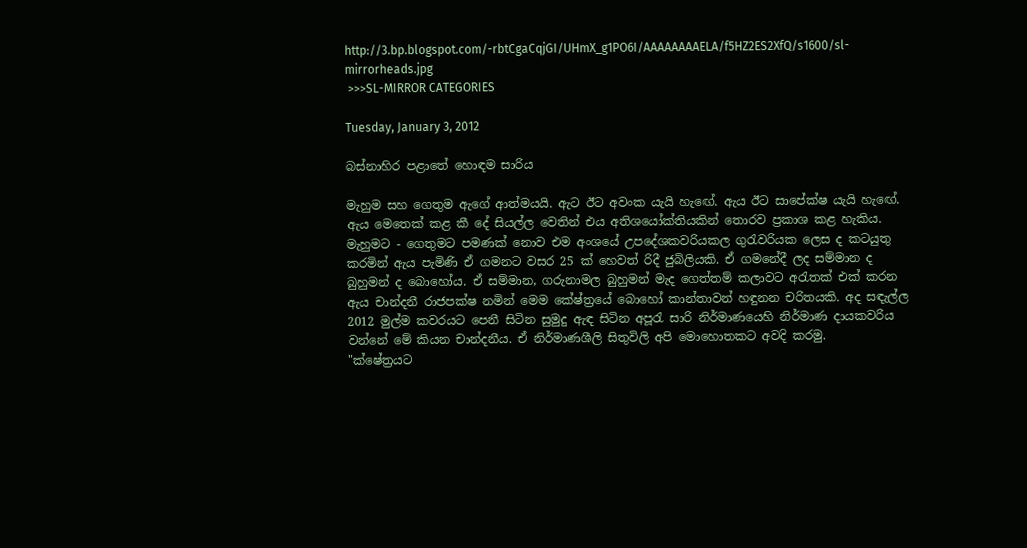http://3.bp.blogspot.com/-rbtCgaCqjGI/UHmX_g1PO6I/AAAAAAAAELA/f5HZ2ES2XfQ/s1600/sl-mirrorheads.jpg
 >>>SL-MIRROR CATEGORIES

Tuesday, January 3, 2012

බස්නාහිර පළාතේ හොඳම සාරිය

මැහුම සහ ගෙතුම ඇගේ ආත්මයයි. ඇට ඊට අවංක යැයි හැඟේ. ඇය ඊට සාපේක්ෂ යැයි හැඟේ. ඇය මෙතෙක් කළ කී දේ සියල්ල වෙතින් එය අතිශයෝක්තියකින් තොරව ප්‍රකාශ කළ හැකිය. මැහුමට - ගෙතුමට පමණක් නොව එම අංශයේ උපදේශකවරියකල ගුරැවරියක ලෙස ද කටයුතු කරමින් ඇය පැමිණි ඒ ගමනට වසර 25 ක් හෙවත් රිදී ජුබිලියකි. ඒ ගමනේදී ලද සම්මාන ද  බුහුමන් ද බොහෝය. ඒ සම්මාන, ගරුනාමල බුහුමන් මැද ගෙත්තම් කලාවට අරැතක් එක් කරන ඇය චාන්දනී රාජපක්ෂ නමින් මෙම කේෂ්ත්‍රයේ බොහෝ කාන්තාවන් හඳුනන චරිතයකි. අද සඳැල්ල 2012 මුල්ම කවරයට පෙනී සිටින සුමුදු ඇඳ සිටින අපූරැ සාරි නිර්මාණයෙහි නිර්මාණ දායකවරිය වන්නේ මේ කියන චාන්දනීය. ඒ නිර්මාණශීලි සිතුවිලි අපි මොහොතකට අවදි කරමු.
"ක්ෂේත්‍රයට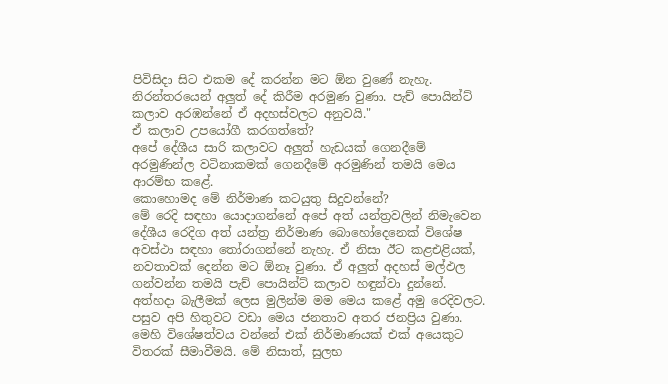පිවිසිදා සිට එකම දේ කරන්න මට ඕන වුණේ නැහැ. නිරන්තරයෙන් අලුත් දේ කිරීම අරමුණ වුණා. පැච් පොයින්ට් කලාව අරඹන්නේ ඒ අදහස්වලට අනුවයි."
ඒ කලාව උපයෝගී කරගත්තේ?
අපේ දේශීය සාරි කලාවට අලුත් හැඩයක් ගෙනදීමේ අරමුණින්ල වටිනාකමක් ගෙනදීමේ අරමුණින් තමයි මෙය ආරම්භ කළේ.
කොහොමද මේ නිර්මාණ කටයුතු සිදුවන්නේ?
මේ රෙදි සඳහා යොදාගන්නේ අපේ අත් යන්ත්‍රවලින් නිමැවෙන දේශීය රෙදිග අත් යන්ත්‍ර නිර්මාණ බොහෝදෙනෙක් විශේෂ අවස්ථා සඳහා තෝරාගන්නේ නැහැ. ඒ නිසා ඊට කළඑළියක්, නවතාවක් දෙන්න මට ඕනෑ වුණා. ඒ අලුත් අදහස් මල්ඵල ගන්වන්න තමයි පැච් පොයින්ට් කලාව හඳුන්වා දුන්නේ. අත්හදා බැලීමක් ලෙස මුලින්ම මම මෙය කළේ අමු රෙදිවලට. පසුව අපි හිතුවට වඩා මෙය ජනතාව අතර ජනප්‍රිය වුණා. මෙහි විශේෂත්වය වන්නේ එක් නිර්මාණයක් එක් අයෙකුට විතරක් සීමාවීමයි. මේ නිසාත්, සුලභ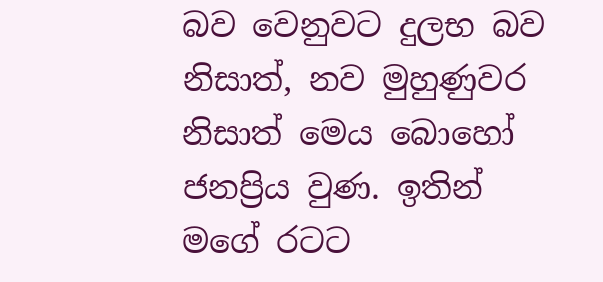බව වෙනුවට දුලභ බව නිසාත්, නව මුහුණුවර නිසාත් මෙය බොහෝ ජනප්‍රිය වුණ. ඉතින් මගේ රටට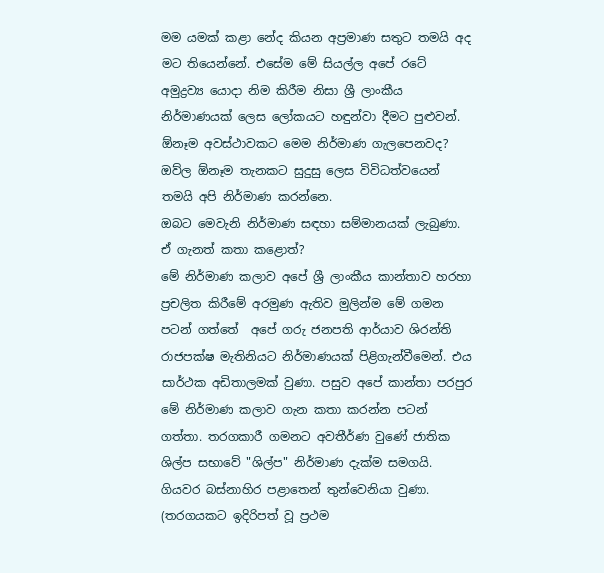මම යමක් කළා නේද කියන අප්‍රමාණ සතුට තමයි අද මට තියෙන්නේ. එසේම මේ සියල්ල අපේ රටේ අමුද්‍රව්‍ය යොදා නිම කිරීම නිසා ශ්‍රී ලාංකීය නිර්මාණයක් ලෙස ලෝකයට හඳුන්වා දීමට පුළුවන්.
ඕනෑම අවස්ථාවකට මෙම නිර්මාණ ගැලපෙනවද?
ඔව්ල ඕනෑම තැනකට සුදුසු ලෙස විවිධත්වයෙන් තමයි අපි නිර්මාණ කරන්නෙ.
ඔබට මෙවැනි නිර්මාණ සඳහා සම්මානයක් ලැබුණා. ඒ ගැනත් කතා කළොත්?
මේ නිර්මාණ කලාව අපේ ශ්‍රී ලාංකීය කාන්තාව හරහා ප්‍රචලිත කිරීමේ අරමුණ ඇතිව මුලින්ම මේ ගමන පටන් ගත්තේ  අපේ ගරු ජනපති ආර්යාව ශිරන්ති රාජපක්ෂ මැතිනියට නිර්මාණයක් පිළිගැන්වීමෙන්. එය සාර්ථක අඩිතාලමක් වුණා. පසුව අපේ කාන්තා පරපුර මේ නිර්මාණ කලාව ගැන කතා කරන්න පටන් ගත්තා. තරගකාරී ගමනට අවතීර්ණ වුණේ ජාතික ශිල්ප සභාවේ ‍"ශිල්ප" නිර්මාණ දැක්ම සමගයි. ගියවර බස්නාහිර පළාතෙන් තුන්වෙනියා වුණා. (තරගයකට ඉදිරිපත් වූ ප්‍රථම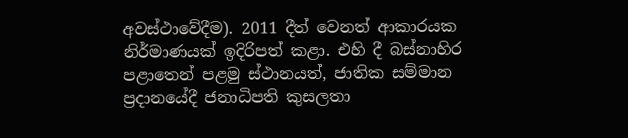අවස්ථාවේදීම). 2011 දීත් වෙනත් ආකාරයක නිර්මාණයක් ඉදිරිපත් කළා. එහි දී බස්නාහිර පළාතෙන් පළමු ස්ථානයත්, ජාතික සම්මාන ප්‍රදානයේදී ජනාධිපති කුසලතා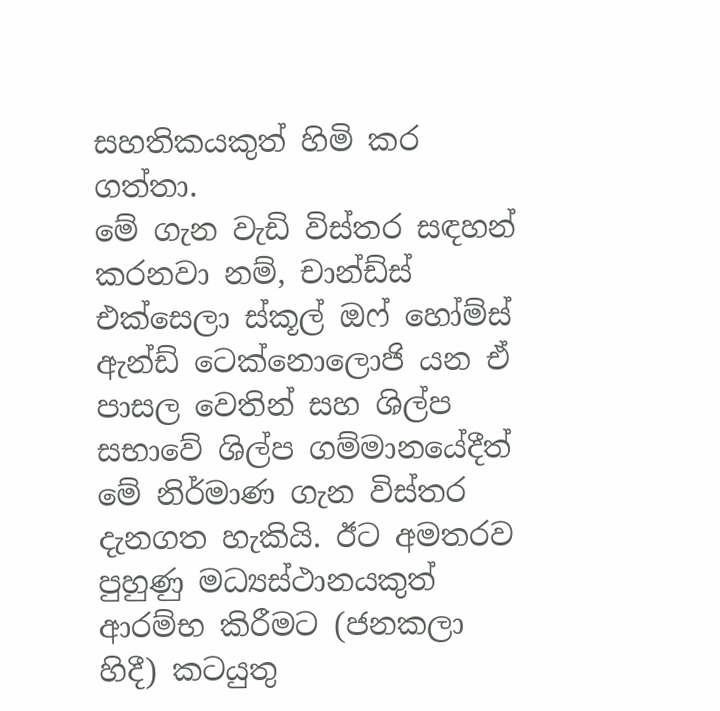සහතිකයකුත් හිමි කර ගත්තා.
මේ ගැන වැඩි විස්තර සඳහන් කරනවා නම්, චාන්ඩ්ස් එක්සෙලා ස්කූල් ඔ‍ෆ් හෝම්ස් ඇන්ඩ් ටෙක්නොලොජි යන ඒ පාසල වෙතින් සහ ශිල්ප සභාවේ ශිල්ප ගම්මානයේදීත් මේ නිර්මාණ ගැන විස්තර දැනගත හැකියි. ඊට අමතරව පුහුණු මධ්‍යස්ථානයකුත් ආරම්භ කිරීමට (ජනකලා හිදී) කටයුතු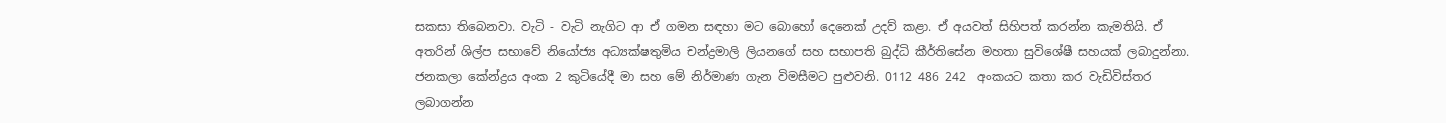සකසා තිබෙනවා. වැටි - වැටි නැගිට ආ ඒ ගමන සඳහා මට බොහෝ දෙනෙක් උදව් කළා. ඒ අයවත් සිහිපත් කරන්න කැමතියි. ඒ අතරින් ශිල්ප සභාවේ නියෝජ්‍ය අධ්‍යක්ෂතුමිය චන්ද්‍රමාලි ලියනගේ සහ සභාපති බුද්ධි කීර්තිසේන මහතා සුවිශේෂී සහයක් ලබාදුන්නා. ජනකලා කේන්ද්‍රය අංක 2 කුටියේදී මා සහ මේ නිර්මාණ ගැන විමසීමට පුළුවනි. 0112 486 242  අංකයට කතා කර වැඩිවිස්තර ලබාගන්න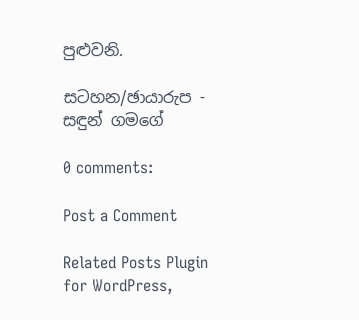පුළුවනි.

සටහන/ඡායාරුප - සඳුන් ගමගේ

0 comments:

Post a Comment

Related Posts Plugin for WordPress,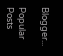Blogger...

Popular Posts